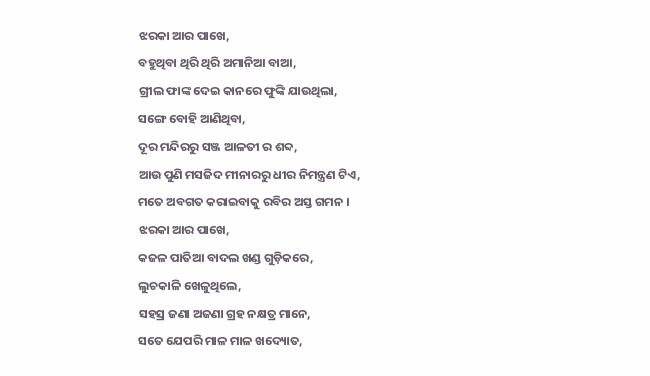ଝରକା ଆର ପାଖେ,
ବହୁଥିବା ଥିରି ଥିରି ଅମାନିଆ ବାଆ,
ଗ୍ରୀଲ ଫାଙ୍କ ଦେଇ କାନରେ ଫୁଙ୍କି ଯାଉଥିଲା,
ସଙ୍ଗେ ବୋହି ଆଣିଥିବା,
ଦୂର ମନ୍ଦିରରୁ ସଞ୍ଜ ଆଳତୀ ର ଶବ୍ଦ,
ଆଉ ପୁଣି ମସଜିଦ ମୀନାରରୁ ଧୀର ନିମନ୍ତ୍ରଣ ଟିଏ,
ମତେ ଅବଗତ କରାଇବାକୁ ରବିର ଅସ୍ତ ଗମନ ।
ଝରକା ଆର ପାଖେ,
କଜଳ ପାତିଆ ବାଦଲ ଖଣ୍ଡ ଗୁଡ଼ିକରେ,
ଲୁଚକାଳି ଖେଳୁଥିଲେ,
ସହସ୍ର ଜଣା ଅଜଣା ଗ୍ରହ ନକ୍ଷତ୍ର ମାନେ,
ସତେ ଯେପରି ମାଳ ମାଳ ଖଦ୍ୟୋତ,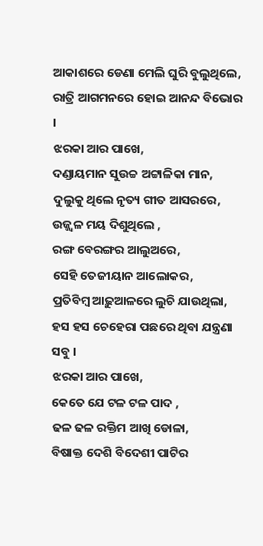ଆକାଶରେ ଡେଣା ମେଲି ଘୁରି ବୁଲୁଥିଲେ,
ରାତ୍ରି ଆଗମନରେ ହୋଇ ଆନନ୍ଦ ବିଭୋର ।
ଝରକା ଆର ପାଖେ,
ଦଣ୍ଡାୟମାନ ସୁଉଚ୍ଚ ଅଟ୍ଟାଳିକା ମାନ,
ଦୁଲୁକୁ ଥିଲେ ନୃତ୍ୟ ଗୀତ ଆସରରେ,
ଉଜ୍ଜ୍ୱଳ ମୟ ଦିଶୁଥିଲେ ,
ରଙ୍ଗ ବେରଙ୍ଗର ଆଲୁଅରେ,
ସେହି ତେଜୀୟାନ ଆଲୋକର,
ପ୍ରତିବିମ୍ବ ଆଢ଼ୁଆଳରେ ଲୁଚି ଯାଉଥିଲା,
ହସ ହସ ଚେହେରା ପଛରେ ଥିବା ଯନ୍ତ୍ରଣା ସବୁ ।
ଝରକା ଆର ପାଖେ,
କେତେ ଯେ ଟଳ ଟଳ ପାଦ ,
ଢଳ ଢଳ ରକ୍ତିମ ଆଖି ଡୋଳା,
ବିଷାକ୍ତ ଦେଶି ବିଦେଶୀ ପାଟିର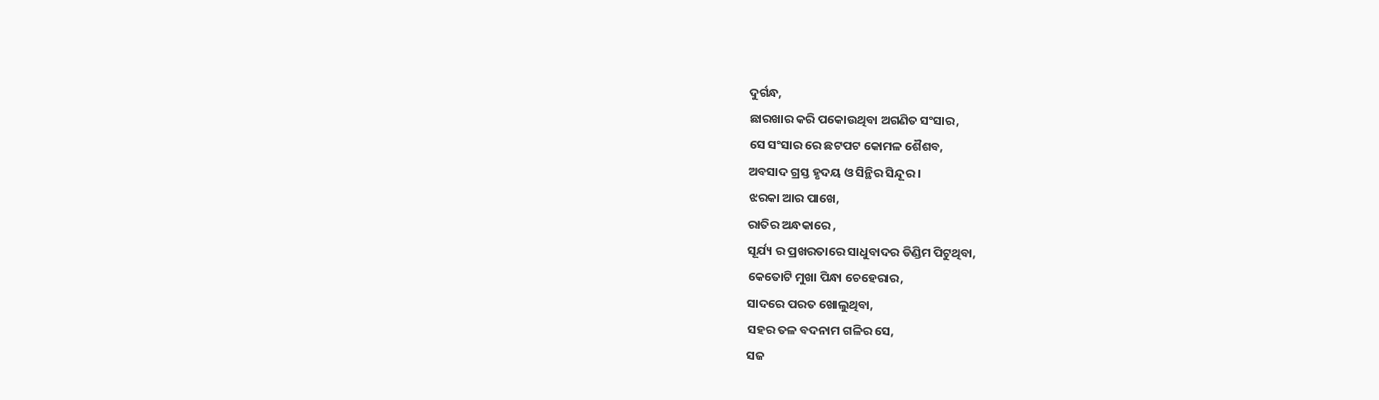ଦୁର୍ଗନ୍ଧ,
ଛାରଖାର କରି ପକୋଉଥିବା ଅଗଣିତ ସଂସାର,
ସେ ସଂସାର ରେ ଛଟପଟ କୋମଳ ଶୈଶବ,
ଅବସାଦ ଗ୍ରସ୍ତ ହୃଦୟ ଓ ସିନ୍ଥିର ସିନ୍ଦୂର ।
ଝରକା ଆର ପାଖେ,
ରାତିର ଅନ୍ଧକାରେ ,
ସୂର୍ଯ୍ୟ ର ପ୍ରଖରତାରେ ସାଧୁବାଦର ଡିଣ୍ଡିମ ପିଟୁଥିବା,
କେତୋଟି ମୁଖା ପିନ୍ଧା ଚେହେରାର,
ସାଦରେ ପରତ ଖୋଲୁଥିବା,
ସହର ତଳ ବଦନାମ ଗଳିର ସେ,
ସଜ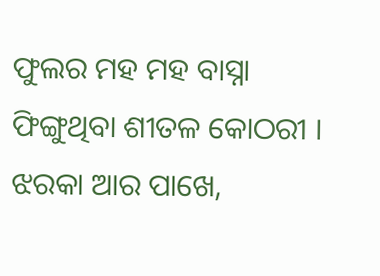ଫୁଲର ମହ ମହ ବାସ୍ନା ଫିଙ୍ଗୁଥିବା ଶୀତଳ କୋଠରୀ ।
ଝରକା ଆର ପାଖେ,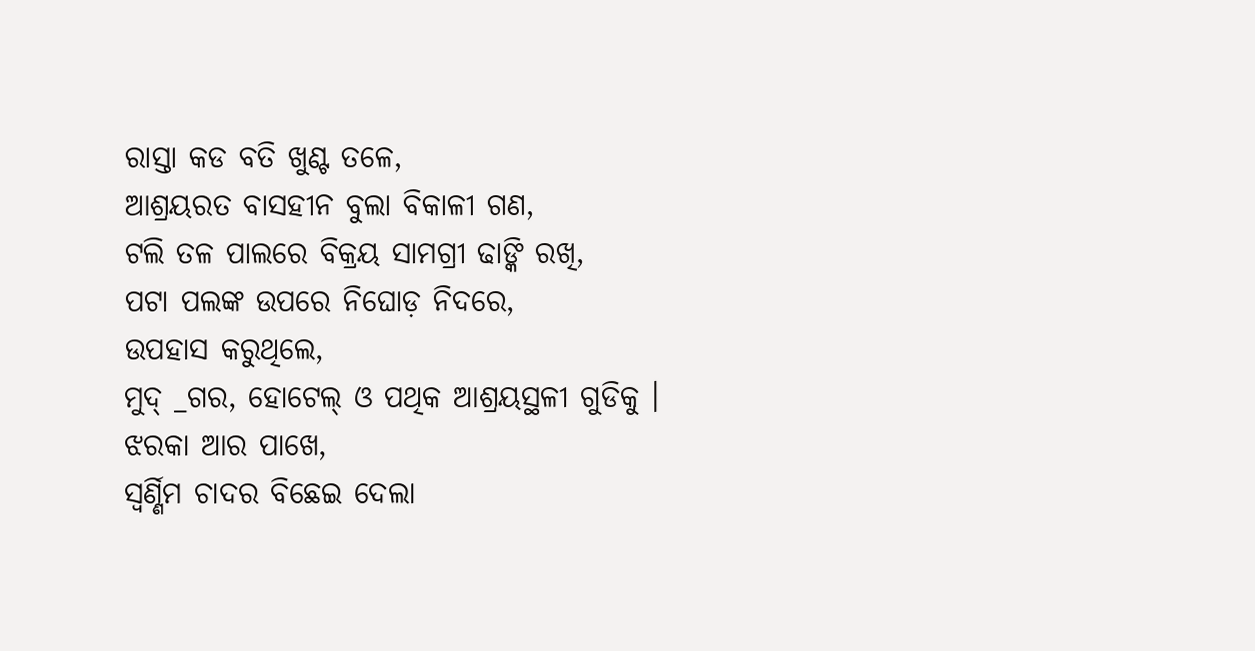ରାସ୍ତା କଡ ବତି ଖୁଣ୍ଟ ତଳେ,
ଆଶ୍ରୟରତ ବାସହୀନ ବୁଲା ବିକାଳୀ ଗଣ,
ଟଲି ତଳ ପାଲରେ ବିକ୍ରୟ ସାମଗ୍ରୀ ଢାଙ୍କି ରଖି,
ପଟା ପଲଙ୍କ ଉପରେ ନିଘୋଡ଼ ନିଦରେ,
ଉପହାସ କରୁଥିଲେ,
ମୁଦ୍ _ଗର, ହୋଟେଲ୍ ଓ ପଥିକ ଆଶ୍ରୟସ୍ଥଳୀ ଗୁଡିକୁ ।
ଝରକା ଆର ପାଖେ,
ସ୍ୱର୍ଣ୍ଣିମ ଚାଦର ବିଛେଇ ଦେଲା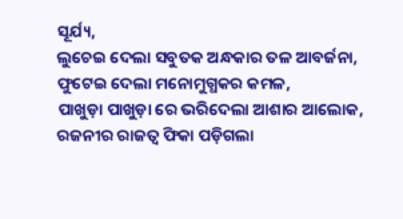ସୂର୍ଯ୍ୟ,
ଲୁଚେଇ ଦେଲା ସବୁତକ ଅନ୍ଧକାର ତଳ ଆବର୍ଜନା,
ଫୁଟେଇ ଦେଲା ମନୋମୁଗ୍ଧକର କମଳ,
ପାଖୁଡ଼ା ପାଖୁଡ଼ା ରେ ଭରିଦେଲା ଆଶାର ଆଲୋକ,
ରଜନୀର ରାଜତ୍ଵ ଫିକା ପଡ଼ିଗଲା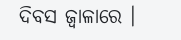ଦିବସ ଜ୍ୱାଳାରେ ।